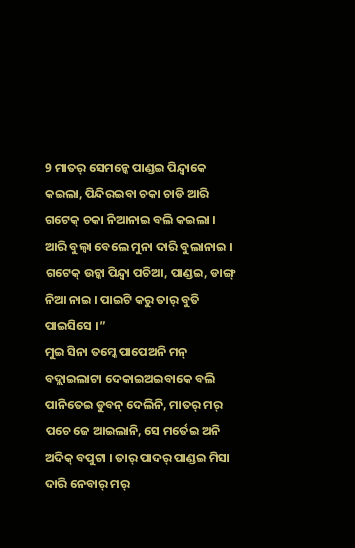9 ମାତର୍ ସେମନ୍କେ ପାଣ୍ଡଇ ପିନ୍ଦ୍ବାକେ କଇଲା, ପିନ୍ଦିରଇବା ଚକା ଚାଡି ଆରି ଗଟେକ୍ ଚକା ନିଆନାଇ ବଲି କଇଲା ।
ଆରି ବୁଲ୍ବା ବେଲେ ମୁନା ଦାରି ବୁଲାନାଇ । ଗଟେକ୍ ଉଚ୍କା ପିନ୍ଦ୍ବା ପଚିଆ, ପାଣ୍ଡଇ, ଡାଙ୍ଗ୍ ନିଆ ନାଇ । ପାଇଟି କରୁ ତାର୍ ବୁତି ପାଇସିସେ ।”
ମୁଇ ସିନା ତମ୍କେ ପାପେଅନି ମନ୍ ବଦ୍ଲାଇଲାଟା ଦେକାଇଅଇବାକେ ବଲି ପାନିତେଇ ଡୁବନ୍ ଦେଲିନି, ମାତର୍ ମର୍ ପଚେ ଜେ ଆଇଲାନି, ସେ ମର୍ତେଇ ଅନି ଅଦିକ୍ ବପୁଟା । ତାର୍ ପାଦର୍ ପାଣ୍ଡଇ ମିସା ଦାରି ନେବାର୍ ମର୍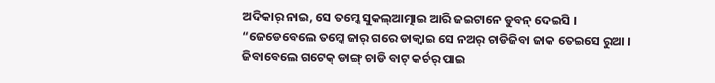ଅଦିକାର୍ ନାଇ, ସେ ତମ୍କେ ସୁକଲ୍ଆତ୍ମାଇ ଆରି ଜଇଟାନେ ଡୁବନ୍ ଦେଇସି ।
“ଜେଡେବେଲେ ତମ୍କେ ଜାର୍ ଗରେ ଡାକ୍ବାଇ ସେ ନଅର୍ ଚାଡିଜିବା ଜାକ ତେଇସେ ରୁଆ ।
ଜିବାବେଲେ ଗଟେକ୍ ଡାଙ୍ଗ୍ ଚାଡି ବାଟ୍ କର୍ଚର୍ ପାଇ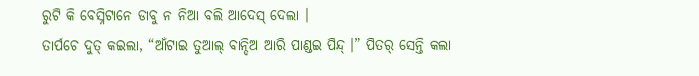ରୁଟି କି ବେସ୍ନିଟାନେ ଡାବୁ ନ ନିଆ ବଲି ଆଦେସ୍ ଦେଲା ।
ତାର୍ପଚେ ଦୁତ୍ କଇଲା, “ଆଁଟାଇ ତୁଆଲ୍ ବାନ୍ଦିଅ ଆରି ପାଣ୍ଡଇ ପିନ୍ଦ୍ ।” ପିତର୍ ସେନ୍ତି କଲା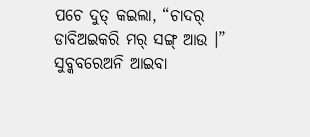ପଚେ ଦୁତ୍ କଇଲା, “ଚାଦର୍ ଡାବିଅଇକରି ମର୍ ସଙ୍ଗ୍ ଆଉ ।”
ସୁବ୍କବରେଅନି ଆଇବା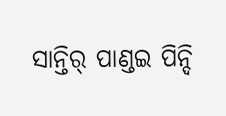ସାନ୍ତିର୍ ପାଣ୍ଡଇ ପିନ୍ଦି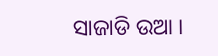ସାଜାଡି ଉଆ ।